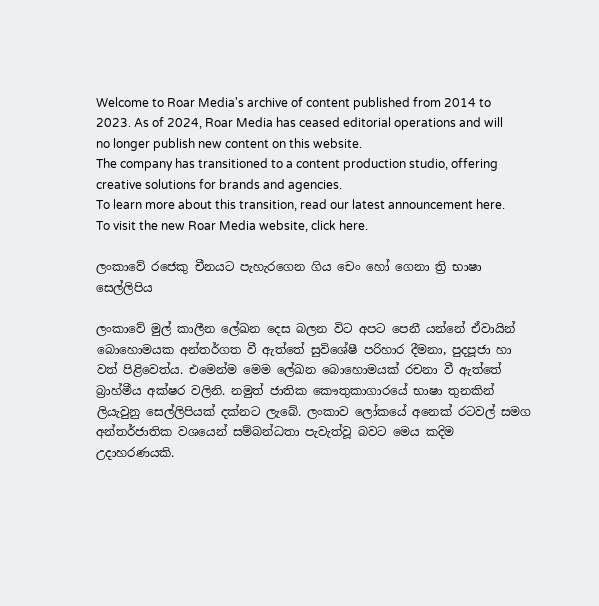Welcome to Roar Media's archive of content published from 2014 to 2023. As of 2024, Roar Media has ceased editorial operations and will no longer publish new content on this website.
The company has transitioned to a content production studio, offering creative solutions for brands and agencies.
To learn more about this transition, read our latest announcement here. To visit the new Roar Media website, click here.

ලංකාවේ රජෙකු චීනයට පැහැරගෙන ගිය චෙං හෝ ගෙනා ත්‍රි භාෂා සෙල්ලිපිය

ලංකාවේ මුල් කාලීන ලේඛන දෙස බලන විට අපට පෙනී යන්නේ ඒවායින් බොහොමයක අන්තර්ගත වී ඇත්තේ සුවිශේෂී පරිහාර දීමනා, පුදපූජා හා වත් පිළිවෙත්ය. එමෙන්ම මෙම ලේඛන බොහොමයක් රචනා වී ඇත්තේ බ්‍රාහ්මීය අක්ෂර වලිනි. නමුත් ජාතික කෞතුකාගාරයේ භාෂා තුනකින් ලියැවුනු සෙල්ලිපියක් දක්නට ලැබේ. ලංකාව ලෝකයේ අනෙක් රටවල් සමග අන්තර්ජාතික වශයෙන් සම්බන්ධතා පැවැත්වූ බවට මෙය කදිම උදාහරණයකි.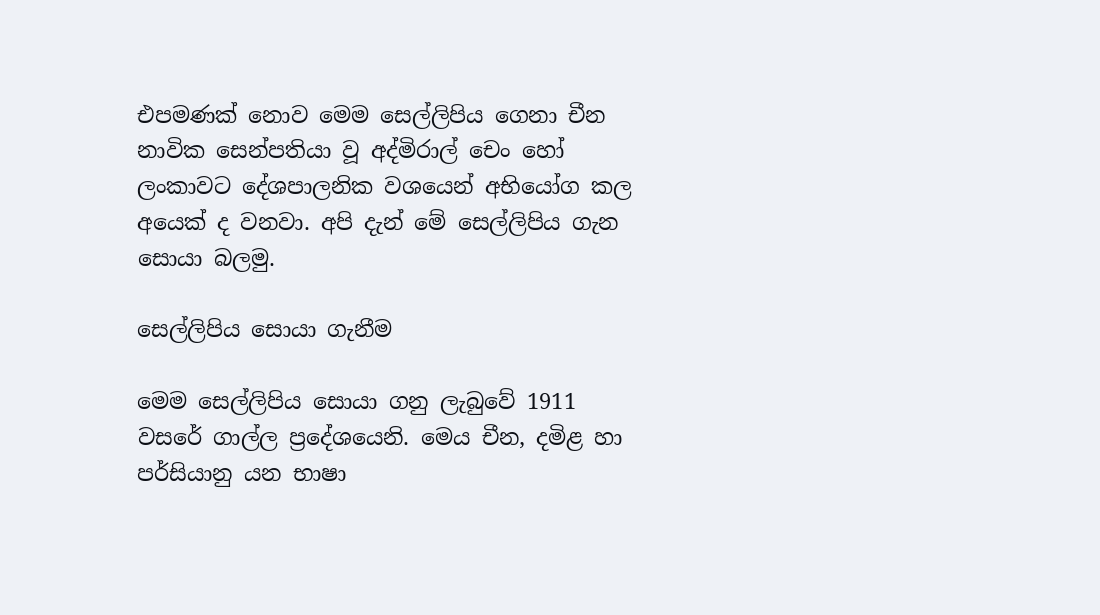එපමණක් නොව මෙම සෙල්ලිපිය ගෙනා චීන නාවික සෙන්පතියා වූ අද්මිරාල් චෙං හෝ ලංකාවට දේශපාලනික වශයෙන් අභියෝග කල අයෙක් ද වනවා. අපි දැන් මේ සෙල්ලිපිය ගැන සොයා බලමු.

සෙල්ලිපිය සොයා ගැනීම

මෙම සෙල්ලිපිය සොයා ගනු ලැබුවේ 1911 වසරේ ගාල්ල ප්‍රදේශයෙනි. මෙය චීන, දමිළ හා පර්සියානු යන භාෂා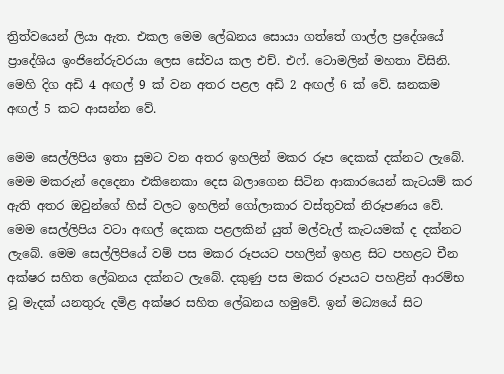ත්‍රිත්වයෙන් ලියා ඇත. එකල මෙම ලේඛනය සොයා ගත්තේ ගාල්ල ප්‍රදේශයේ ප්‍රාදේශිය ඉංජිනේරුවරයා ලෙස සේවය කල එච්. එෆ්. ටොමලින් මහතා විසිනි. මෙහි දිග අඩි 4 අඟල් 9 ක් වන අතර පළල අඩි 2 අඟල් 6 ක් වේ. ඝනකම අඟල් 5 කට ආසන්න වේ.

මෙම සෙල්ලිපිය ඉතා සුමට වන අතර ඉහලින් මකර රූප දෙකක් දක්නට ලැබේ. මෙම මකරුන් දෙදෙනා එකිනෙකා දෙස බලාගෙන සිටින ආකාරයෙන් කැටයම් කර ඇති අතර ඔවුන්ගේ හිස් වලට ඉහලින් ගෝලාකාර වස්තුවක් නිරූපණය වේ. මෙම සෙල්ලිපිය වටා අඟල් දෙකක පළලකින් යුත් මල්වැල් කැටයමක් ද දක්නට ලැබේ. මෙම සෙල්ලිපියේ වම් පස මකර රූපයට පහලින් ඉහළ සිට පහළට චීන අක්ෂර සහිත ලේඛනය දක්නට ලැබේ. දකුණු පස මකර රූපයට පහළින් ආරම්භ වූ මැදක් යනතුරු දමිළ අක්ෂර සහිත ලේඛනය හමුවේ. ඉන් මධ්‍යයේ සිට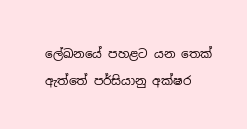ලේඛනයේ පහළට යන තෙක් ඇත්තේ පර්සියානු අක්ෂර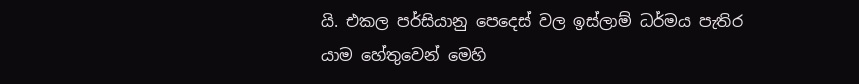යි. එකල පර්සියානු පෙදෙස් වල ඉස්ලාම් ධර්මය පැතිර යාම හේතුවෙන් මෙහි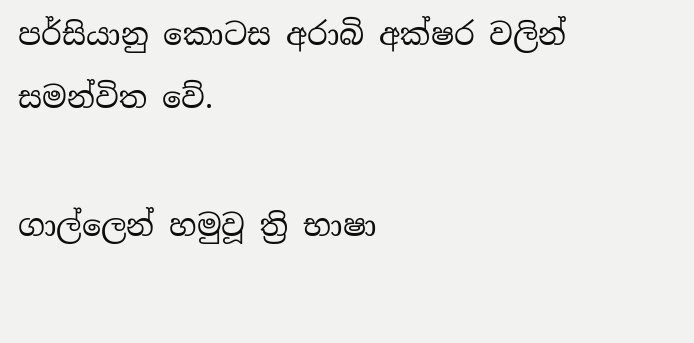පර්සියානු කොටස අරාබි අක්ෂර වලින් සමන්විත වේ.

ගාල්ලෙන් හමුවූ ත්‍රි භාෂා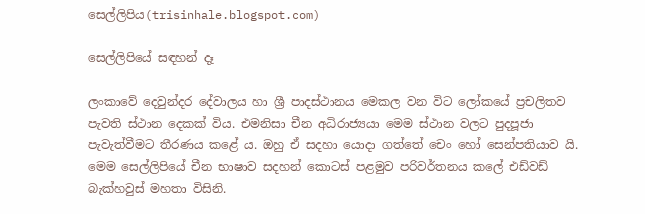සෙල්ලිපිය(trisinhale.blogspot.com)

සෙල්ලිපියේ සඳහන් දෑ

ලංකාවේ දෙවුන්දර දේවාලය හා ශ්‍රී පාදස්ථානය මෙකල වන විට ලෝකයේ ප්‍රචලිතව පැවති ස්ථාන දෙකක් විය. එමනිසා චීන අධිරාජ්‍යයා මෙම ස්ථාන වලට පුදපූජා පැවැත්වීමට තීරණය කළේ ය. ඔහු ඒ සදහා යොදා ගත්තේ චෙං හෝ සෙන්පතියාව යි. මෙම සෙල්ලිපියේ චීන භාෂාව සදහන් කොටස් පළමුව පරිවර්තනය කලේ එඩ්වඩ් බැක්හවුස් මහතා විසිනි.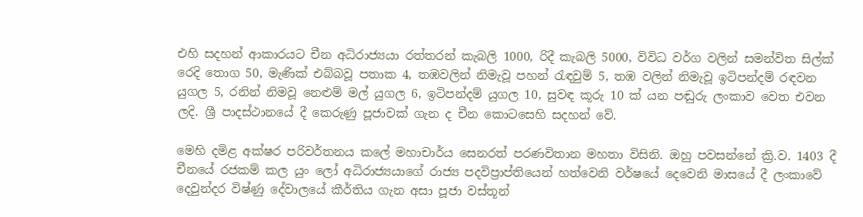එහි සදහන් ආකාරයට චීන අධිරාජ්‍යයා රත්තරන් කැබලි 1000, රිදී කැබලි 5000, විවිධ වර්ග වලින් සමන්විත සිල්ක් රෙදි තොග 50, මැණික් එබ්බවූ පතාක 4, තඹවලින් නිමැවූ පහන් රැඳවුම් 5, තඹ වලින් නිමැවූ ඉටිපන්දම් රඳවන යුගල 5, රනින් නිමවූ නෙළුම් මල් යුගල 6, ඉටිපන්දම් යුගල 10, සුවඳ කූරු 10 ක් යන පඬුරු ලංකාව වෙත එවන ලදි. ශ්‍රී පාදස්ථානයේ දී කෙරුණු පූජාවක් ගැන ද චීන කොටසෙහි සදහන් වේ.

මෙහි දමිළ අක්ෂර පරිවර්තනය කලේ මහාචාර්ය සෙනරත් පරණවිතාන මහතා විසිනි. ඔහු පවසන්නේ ක්‍රි.ව. 1403 දී චීනයේ රජකම් කල යුං ලෝ අධිරාජ්‍යයාගේ රාජ්‍ය පදවිප්‍රාප්තියෙන් හත්වෙනි වර්ෂයේ දෙවෙනි මාසයේ දී ලංකාවේ දෙවුන්දර විෂ්ණු දේවාලයේ කීර්තිය ගැන අසා පූජා වස්තූන්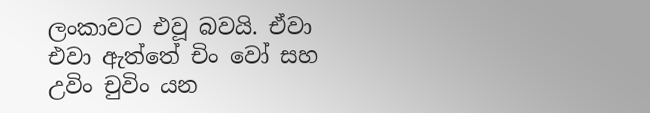ලංකාවට එවූ බවයි. ඒවා එවා ඇත්තේ චිං වෝ සහ උවිං චුවිං යන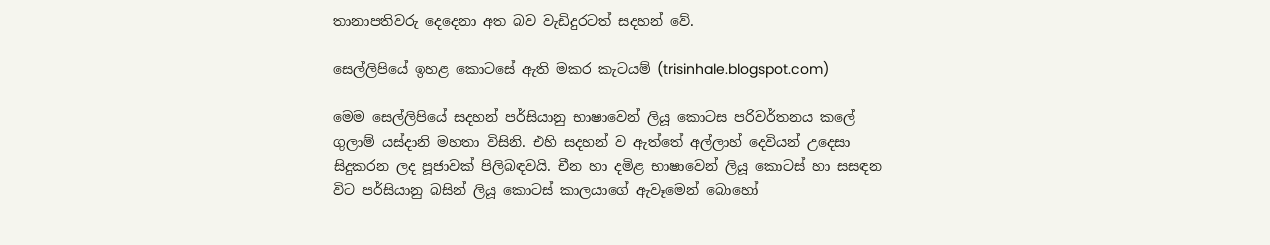තානාපතිවරු දෙදෙනා අත බව වැඩිදුරටත් සදහන් වේ.

සෙල්ලිපියේ ඉහළ කොටසේ ඇති මකර කැටයම් (trisinhale.blogspot.com)

මෙම සෙල්ලිපියේ සදහන් පර්සියානු භාෂාවෙන් ලියූ කොටස පරිවර්තනය කලේ ගුලාම් යස්දානි මහතා විසිනි. එහි සදහන් ව ඇත්තේ අල්ලාහ් දෙවියන් උදෙසා සිදුකරන ලද පූජාවක් පිලිබඳවයි. චීන හා දමිළ භාෂාවෙන් ලියූ කොටස් හා සසඳන විට පර්සියානු බසින් ලියූ කොටස් කාලයාගේ ඇවෑමෙන් බොහෝ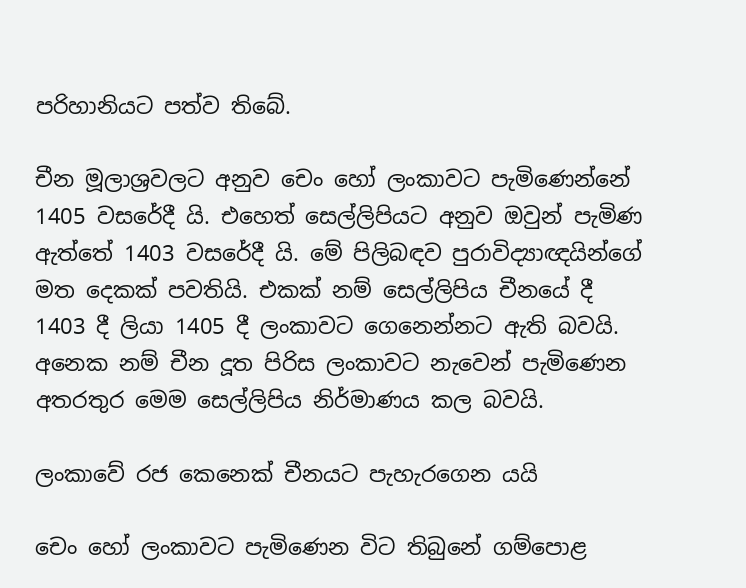පරිහානියට පත්ව තිබේ.

චීන මූලාශ්‍රවලට අනුව චෙං හෝ ලංකාවට පැමිණෙන්නේ 1405 වසරේදී යි. එහෙත් සෙල්ලිපියට අනුව ඔවුන් පැමිණ ඇත්තේ 1403 වසරේදී යි. මේ පිලිබඳව පුරාවිද්‍යාඥයින්ගේ මත දෙකක් පවතියි. එකක් නම් සෙල්ලිපිය චීනයේ දී 1403 දී ලියා 1405 දී ලංකාවට ගෙනෙන්නට ඇති බවයි. අනෙක නම් චීන දූත පිරිස ලංකාවට නැවෙන් පැමිණෙන අතරතුර මෙම සෙල්ලිපිය නිර්මාණය කල බවයි.

ලංකාවේ රජ කෙනෙක් චීනයට පැහැරගෙන යයි

චෙං හෝ ලංකාවට පැමිණෙන විට තිබුනේ ගම්පොළ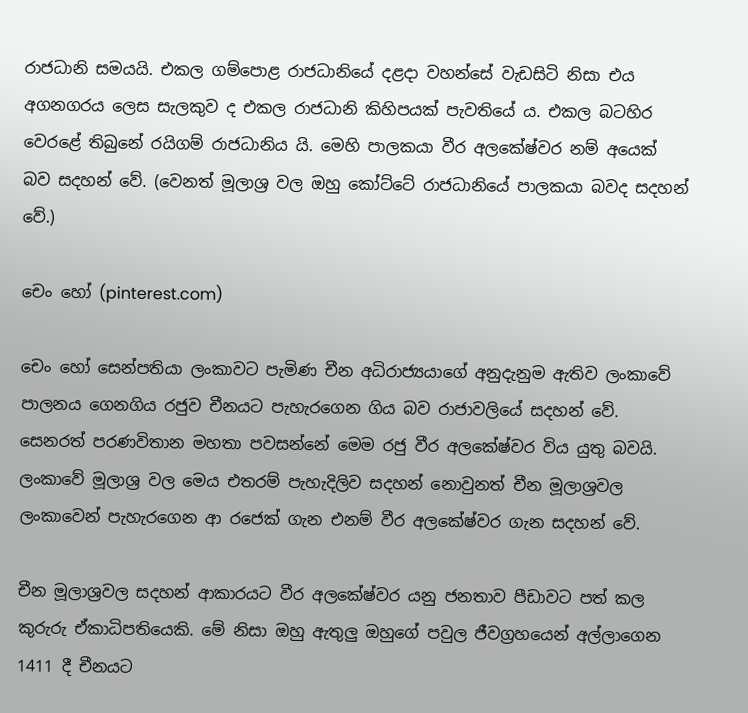රාජධානි සමයයි. එකල ගම්පොළ රාජධානියේ දළදා වහන්සේ වැඩසිටි නිසා එය අගනගරය ලෙස සැලකුව ද එකල රාජධානි කිහිපයක් පැවතියේ ය. එකල බටහිර වෙරළේ තිබුනේ රයිගම් රාජධානිය යි. මෙහි පාලකයා වීර අලකේෂ්වර නම් අයෙක් බව සදහන් වේ. (වෙනත් මූලාශ්‍ර වල ඔහු කෝට්ටේ රාජධානියේ පාලකයා බවද සදහන් වේ.)

චෙං හෝ (pinterest.com)

චෙං හෝ සෙන්පතියා ලංකාවට පැමිණ චීන අධිරාජ්‍යයාගේ අනුදැනුම ඇතිව ලංකාවේ පාලනය ගෙනගිය රජුව චීනයට පැහැරගෙන ගිය බව රාජාවලියේ සදහන් වේ. සෙනරත් පරණවිතාන මහතා පවසන්නේ මෙම රජු වීර අලකේෂ්වර විය යුතු බවයි. ලංකාවේ මූලාශ්‍ර වල මෙය එතරම් පැහැදිලිව සදහන් නොවුනත් චීන මූලාශ්‍රවල ලංකාවෙන් පැහැරගෙන ආ රජෙක් ගැන එනම් වීර අලකේෂ්වර ගැන සදහන් වේ.

චීන මූලාශ්‍රවල සදහන් ආකාරයට වීර අලකේෂ්වර යනු ජනතාව පීඩාවට පත් කල කුරුරු ඒකාධිපතියෙකි. මේ නිසා ඔහු ඇතුලු ඔහුගේ පවුල ජීවග්‍රහයෙන් අල්ලාගෙන 1411 දී චීනයට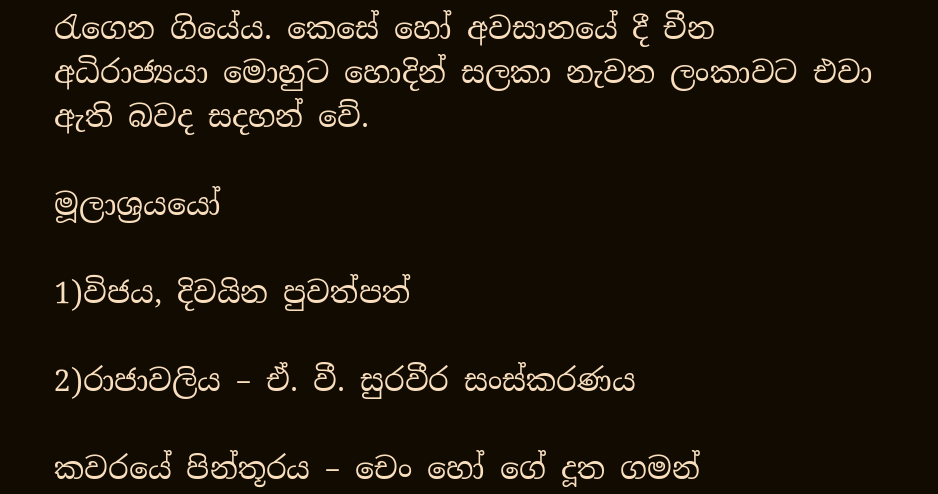රැගෙන ගියේය. කෙසේ හෝ අවසානයේ දී චීන අධිරාජ්‍යයා මොහුට හොදින් සලකා නැවත ලංකාවට එවා ඇති බවද සදහන් වේ.

මූලාශ්‍රයයෝ

1)විජය, දිවයින පුවත්පත්

2)රාජාවලිය – ඒ. වී. සුරවීර සංස්කරණය

කවරයේ පින්තූරය – චෙං හෝ ගේ දූත ගමන්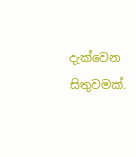දැක්වෙන සිතුවමක්.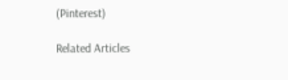(Pinterest)

Related Articles